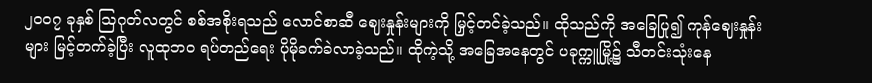၂၀၀၇ ခုနှစ် သြဂုတ်လတွင် စစ်အစိုးရသည် လောင်စာဆီ ဈေးနှုန်းများကို မြှင့်တင်ခဲ့သည်။ ထိုသည်ကို အခြေပြု၍ ကုန်ဈေးနှုန်းများ မြင့်တက်ခဲ့ပြီး လူထုဘ၀ ရပ်တည်ရေး ပိုမိုခက်ခဲလာခဲ့သည်။ ထိုကဲ့သို့ အခြေအနေတွင် ပခုက္ကူမြို့၌ သီတင်းသုံးနေ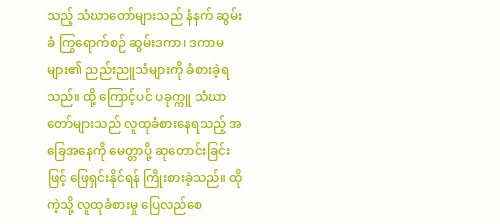သည့် သံဃာတော်များသည် နံနက် ဆွမ်းခံ ကြွရောက်စဉ် ဆွမ်းဒကာ၊ ဒကာမများ၏ ညည်းညူသံများကို ခံစားခဲ့ရသည်။ ထို့ ကြောင့်ပင် ပခုက္ကူ သံဃာတော်များသည် လူထုခံစားနေရသည့် အခြေအနေကို မေတ္တာပို့ ဆုတောင်းခြင်းဖြင့် ဖြေရှင်းနိုင်ရန် ကြိုးစားခဲ့သည်။ ထိုကဲ့သို့ လူထုခံစားမှု ပြေလည်စေ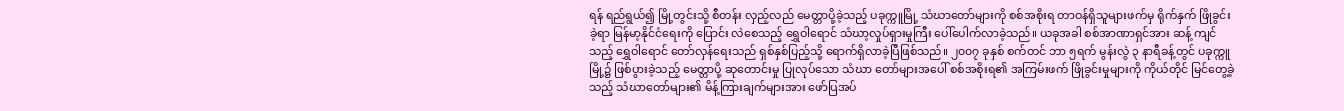ရန် ရည်ရွယ်၍ မြို့တွင်းသို့ စီတန်း လှည့်လည် မေတ္တာပို့ခဲ့သည့် ပခုက္ကူမြို့ သံဃာတော်များကို စစ်အစိုးရ တာဝန်ရှိသူများဖက်မှ ရိုက်နှက် ဖြိုခွင်းခဲ့ရာ မြန်မာ့နိုင်ငံရေးကို ပြောင်း လဲစေသည့် ရွှေဝါရောင် သံဃာ့လှုပ်ရှားမှုကြီး ပေါ်ပေါက်လာခဲ့သည်။ ယခုအခါ စစ်အာဏာရှင်အား ဆန့် ကျင်သည့် ရွှေဝါရောင် တော်လှန်ရေးသည် ရှစ်နှစ်ပြည့်သို့ ရောက်ရှိလာခဲ့ပြီဖြစ်သည်။ ၂၀၀၇ ခုနှစ် စက်တင် ဘာ ၅ရက် မွန်းလွဲ ၃ နာရီခန့်တွင် ပခုက္ကူမြို့၌ ဖြစ်ပွားခဲ့သည့် မေတ္တာပို့ ဆုတောင်းမှု ပြုလုပ်သော သံဃာ တော်များအပေါ် စစ်အစိုးရ၏ အကြမ်းဖက် ဖြိုခွင်းမှုများကို ကိုယ်တိုင် မြင်တွေ့ခဲ့သည့် သံဃာတော်များ၏ မိန့်ကြားချက်များအား ဖော်ပြအပ်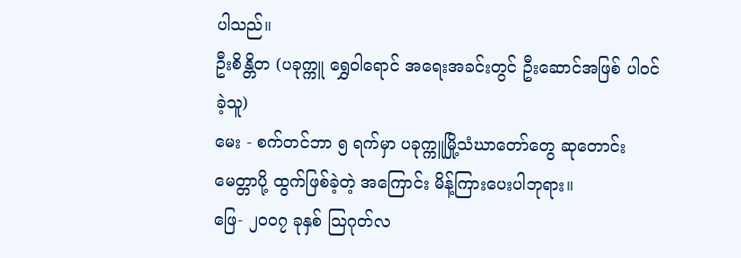ပါသည်။
ဦးစိန္တိတ (ပခုက္ကူ ရွှေဝါရောင် အရေးအခင်းတွင် ဦးဆောင်အဖြစ် ပါဝင်ခဲ့သူ)
မေး - စက်တင်ဘာ ၅ ရက်မှာ ပခုက္ကူမြို့သံဃာတော်တွေ ဆုတောင်း မေတ္တာပို့ ထွက်ဖြစ်ခဲ့တဲ့ အကြောင်း မိန့်ကြားပေးပါဘုရား။
ဖြေ- ၂၀၀၇ ခုနှစ် သြဂုတ်လ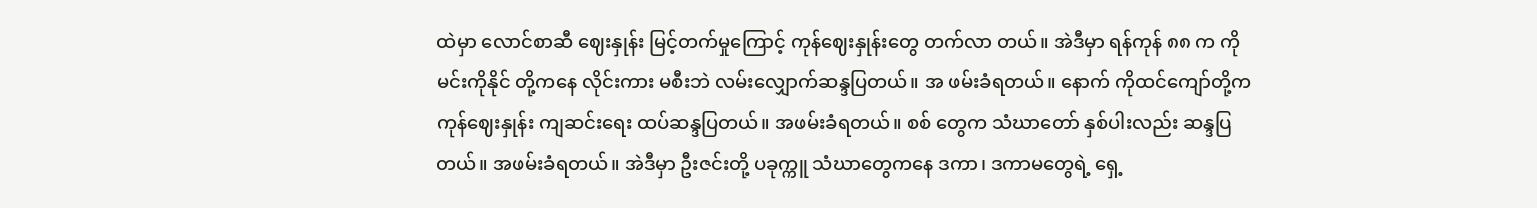ထဲမှာ လောင်စာဆီ ဈေးနှုန်း မြင့်တက်မှုကြောင့် ကုန်ဈေးနှုန်းတွေ တက်လာ တယ်။ အဲဒီမှာ ရန်ကုန် ၈၈ က ကိုမင်းကိုနိုင် တို့ကနေ လိုင်းကား မစီးဘဲ လမ်းလျှောက်ဆန္ဒပြတယ်။ အ ဖမ်းခံရတယ်။ နောက် ကိုထင်ကျော်တို့က ကုန်ဈေးနှုန်း ကျဆင်းရေး ထပ်ဆန္ဒပြတယ်။ အဖမ်းခံရတယ်။ စစ် တွေက သံဃာတော် နှစ်ပါးလည်း ဆန္ဒပြတယ်။ အဖမ်းခံရတယ်။ အဲဒီမှာ ဦးဇင်းတို့ ပခုက္ကူ သံဃာတွေကနေ ဒကာ၊ ဒကာမတွေရဲ့ ရှေ့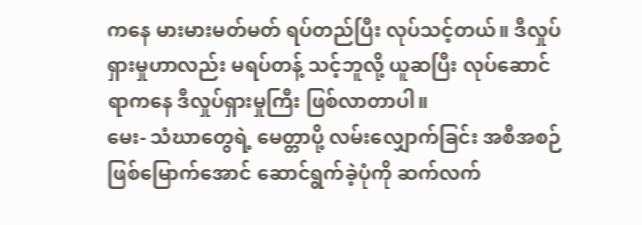ကနေ မားမားမတ်မတ် ရပ်တည်ပြီး လုပ်သင့်တယ်။ ဒီလှုပ်ရှားမှုဟာလည်း မရပ်တန့် သင့်ဘူလို့ ယူဆပြီး လုပ်ဆောင်ရာကနေ ဒီလှုပ်ရှားမှုကြီး ဖြစ်လာတာပါ။
မေး- သံဃာတွေရဲ့ မေတ္တာပို့ လမ်းလျှောက်ခြင်း အစီအစဉ် ဖြစ်မြောက်အောင် ဆောင်ရွက်ခဲ့ပုံကို ဆက်လက်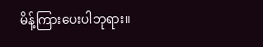မိန့်ကြားပေးပါဘုရား။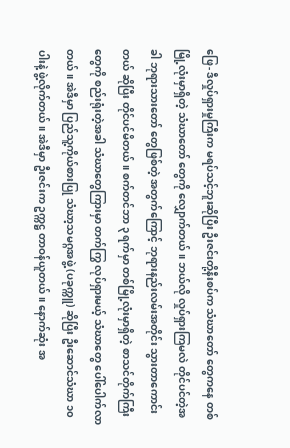ဖြေ- ဒီလှုပ်ရှားမှုကြီးက မရပ်သင့်ဘူးဆိုပြီး ဦးဇင်းတို့နီးစပ်က သံဃာတော် တွေကနေ တစ်မြို့လုံးမှာရှိတဲ့ သံဃာတော် တွေကို လျှောက်တယ်။ ဘယ်လို လှုပ်ရှားကြမလဲ တိုင်ပင်တဲ့အခါ ဘုရားသားတော် တွေဖြစ်တဲ့ အတွက်ကြောင့် ဘုရားနည်းလမ်းအတိုင်း သွားတာကောင်းတယ် ဆိုပြီး တိုင်ပင်မိတယ်။ စက်တင်ဘာ ၃ ရက်မှာ တစ်မြို့လုံးမှာရှိတဲ့ စာသင်တိုက်ကြီးတွေကို စည်းရုံးတဲ့အခါ သံဃာတွေကြားမှာ တက်ကြွ လုပ်ရှားမယ့် သံဃာတွေ ပေါ်ပေါက်လာတယ်။ အဲဒီမှာ ပြည်သူ့ကိုယ်စားပြု သံဃာ့သမဂ္ဂအဖွဲ့ (ပခုက္ကူ) ဆိုပြီး ဦးဆောင်သံဃာ ၁၀ ပါးနဲ့ ဖွဲ့လိုက်တယ်။ အဲဒီမှာ ဦးဇင်းက ဥက္ကဋ္ဌ တာဝန်ယူတယ်။ နောက်ဆုံး အ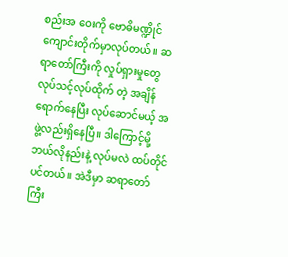စည်းအ ဝေးကို ဗောဓိမဏ္ဍိုင် ကျောင်းတိုက်မှာလုပ်တယ်။ ဆရာတော်ကြီးကို လှုပ်ရှားမှုတွေ လုပ်သင့်လုပ်ထိုက် တဲ့ အချိန်ရောက်နေပြီး လုပ်ဆောင်မယ့် အဖွဲ့လည်းရှိနေပြီ။ ဒါကြောင့်မို့ ဘယ်လိုနည်းနဲ့ လုပ်မလဲ ထပ်တိုင် ပင်တယ်။ အဲဒီမှာ ဆရာတော်ကြီး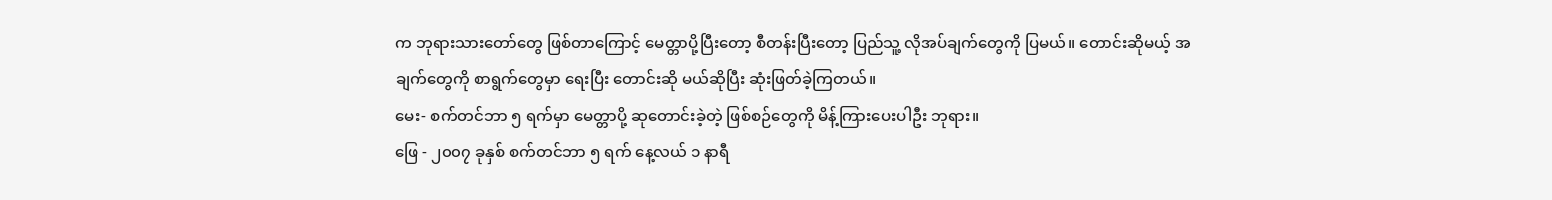က ဘုရားသားတော်တွေ ဖြစ်တာကြောင့် မေတ္တာပို့ပြီးတော့ စီတန်းပြီးတော့ ပြည်သူ့ လိုအပ်ချက်တွေကို ပြမယ်။ တောင်းဆိုမယ့် အချက်တွေကို စာရွက်တွေမှာ ရေးပြီး တောင်းဆို မယ်ဆိုပြီး ဆုံးဖြတ်ခဲ့ကြတယ်။
မေး- စက်တင်ဘာ ၅ ရက်မှာ မေတ္တာပို့ ဆုတောင်းခဲ့တဲ့ ဖြစ်စဉ်တွေကို မိန့်ကြားပေးပါဦး ဘုရား။
ဖြေ - ၂၀၀၇ ခုနှစ် စက်တင်ဘာ ၅ ရက် နေ့လယ် ၁ နာရီ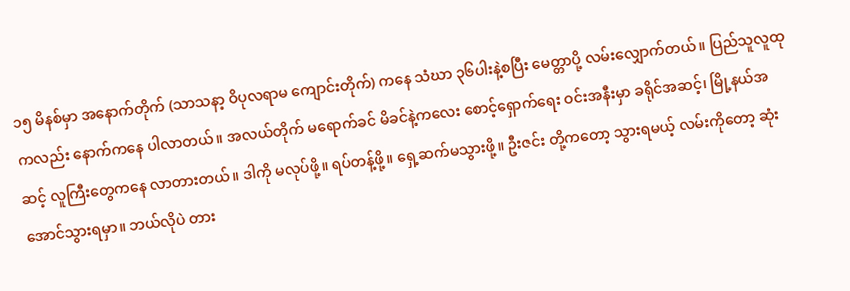၁၅ မိနစ်မှာ အနောက်တိုက် (သာသနာ့ ဝိပုလရာမ ကျောင်းတိုက်) ကနေ သံဃာ ၃၆ပါးနဲ့စပြီး မေတ္တာပို့ လမ်းလျှောက်တယ်။ ပြည်သူလူထုကလည်း နောက်ကနေ ပါလာတယ်။ အလယ်တိုက် မရောက်ခင် မိခင်နဲ့ကလေး စောင့်ရှောက်ရေး ဝင်းအနီးမှာ ခရိုင်အဆင့်၊ မြို့နယ်အဆင့် လူကြီးတွေကနေ လာတားတယ်။ ဒါကို မလုပ်ဖို့။ ရပ်တန့်ဖို့။ ရှေ့ဆက်မသွားဖို့။ ဦးဇင်း တို့ကတော့ သွားရမယ့် လမ်းကိုတော့ ဆုံးအောင်သွားရမှာ။ ဘယ်လိုပဲ တား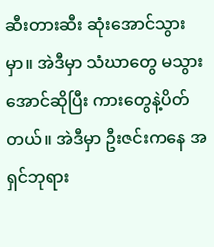ဆီးတားဆီး ဆုံးအောင်သွားမှာ။ အဲဒီမှာ သံဃာတွေ မသွားအောင်ဆိုပြီး ကားတွေနဲ့ပိတ်တယ်။ အဲဒီမှာ ဦးဇင်းကနေ အရှင်ဘုရား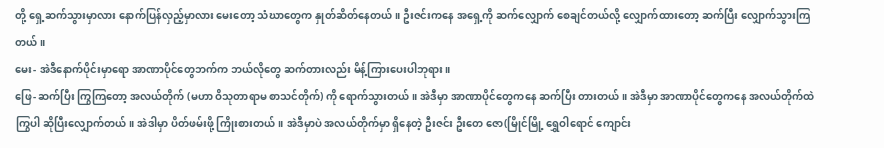တို့ ရှေ့ဆက်သွားမှာလား နောက်ပြန်လှည့်မှာလား မေးတော့ သံဃာတွေက နှုတ်ဆိတ်နေတယ်။ ဦးဇင်းကနေ အရှေ့ကို ဆက်လျှောက် စေချင်တယ်လို့ လျှောက်ထားတော့ ဆက်ပြီး လျှောက်သွားကြတယ်။
မေး- အဲဒီနောက်ပိုင်းမှာရော အာဏာပိုင်တွေဘက်က ဘယ်လိုတွေ ဆက်တားလည်း မိန့်ကြားပေးပါဘုရား။
ဖြေ- ဆက်ပြီး ကြွကြတော့ အလယ်တိုက် (မဟာ ဝိသုတာရာမ စာသင်တိုက်) ကို ရောက်သွားတယ်။ အဲဒီမှာ အာဏာပိုင်တွေကနေ ဆက်ပြီး တားတယ်။ အဲဒီမှာ အာဏာပိုင်တွေကနေ အလယ်တိုက်ထဲ ကြွပါ ဆိုပြီးလျှောက်တယ်။ အဲဒါမှာ ပိတ်ဖမ်းဖို့ ကြိုးစားတယ်။ အဲဒီမှာပဲ အလယ်တိုက်မှာ ရှိနေတဲ့ ဦးဇင်း ဦးတေ ဇော(မြိုင်မြို့ ရွှေဝါရောင် ကျောင်း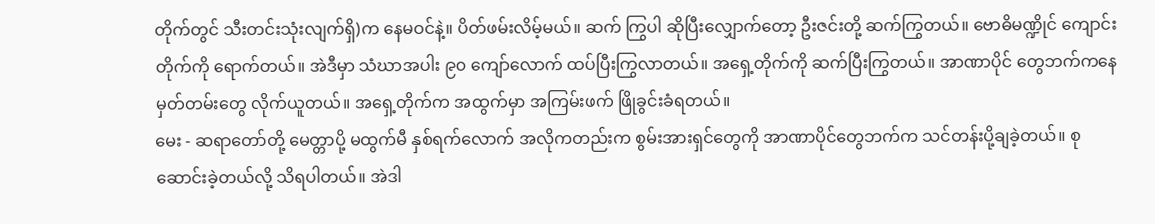တိုက်တွင် သီးတင်းသုံးလျက်ရှိ)က နေမဝင်နဲ့။ ပိတ်ဖမ်းလိမ့်မယ်။ ဆက် ကြွပါ ဆိုပြီးလျှောက်တော့ ဦးဇင်းတို့ ဆက်ကြွတယ်။ ဗောဓိမဏ္ဍိုင် ကျောင်းတိုက်ကို ရောက်တယ်။ အဲဒီမှာ သံဃာအပါး ၉၀ ကျော်လောက် ထပ်ပြီးကြွလာတယ်။ အရှေ့တိုက်ကို ဆက်ပြီးကြွတယ်။ အာဏာပိုင် တွေဘက်ကနေ မှတ်တမ်းတွေ လိုက်ယူတယ်။ အရှေ့တိုက်က အထွက်မှာ အကြမ်းဖက် ဖြိုခွင်းခံရတယ်။
မေး - ဆရာတော်တို့ မေတ္တာပို့ မထွက်မီ နှစ်ရက်လောက် အလိုကတည်းက စွမ်းအားရှင်တွေကို အာဏာပိုင်တွေဘက်က သင်တန်းပို့ချခဲ့တယ်။ စုဆောင်းခဲ့တယ်လို့ သိရပါတယ်။ အဲဒါ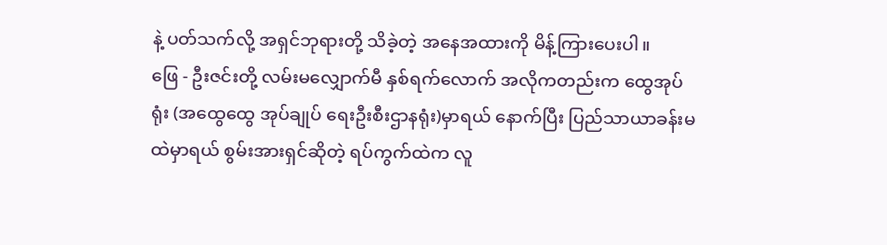နဲ့ ပတ်သက်လို့ အရှင်ဘုရားတို့ သိခဲ့တဲ့ အနေအထားကို မိန့်ကြားပေးပါ။
ဖြေ - ဦးဇင်းတို့ လမ်းမလျှောက်မီ နှစ်ရက်လောက် အလိုကတည်းက ထွေအုပ်ရုံး (အထွေထွေ အုပ်ချုပ် ရေးဦးစီးဌာနရုံး)မှာရယ် နောက်ပြီး ပြည်သာယာခန်းမထဲမှာရယ် စွမ်းအားရှင်ဆိုတဲ့ ရပ်ကွက်ထဲက လူ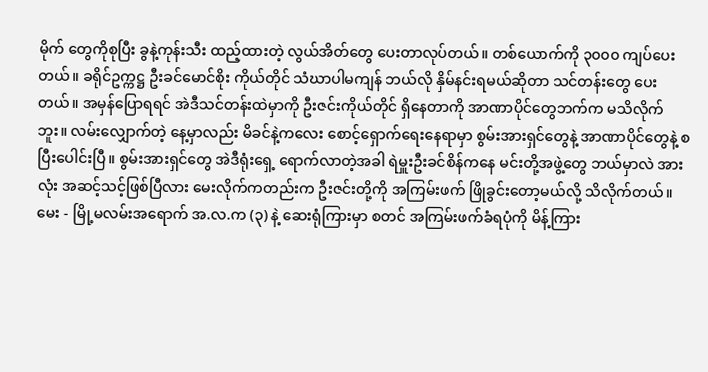မိုက် တွေကိုစုပြီး ခွနဲ့ကုန်းသီး ထည့်ထားတဲ့ လွယ်အိတ်တွေ ပေးတာလုပ်တယ်။ တစ်ယောက်ကို ၃၀၀၀ ကျပ်ပေး တယ်။ ခရိုင်ဥက္ကဋ္ဌ ဦးခင်မောင်စိုး ကိုယ်တိုင် သံဃာပါမကျန် ဘယ်လို နှိမ်နင်းရမယ်ဆိုတာ သင်တန်းတွေ ပေးတယ်။ အမှန်ပြောရရင် အဲဒီသင်တန်းထဲမှာကို ဦးဇင်းကိုယ်တိုင် ရှိနေတာကို အာဏာပိုင်တွေဘက်က မသိလိုက်ဘူး။ လမ်းလျှောက်တဲ့ နေ့မှာလည်း မိခင်နဲ့ကလေး စောင့်ရှောက်ရေးနေရာမှာ စွမ်းအားရှင်တွေနဲ့ အာဏာပိုင်တွေနဲ့ စပြီးပေါင်းပြီ။ စွမ်းအားရှင်တွေ အဲဒီရုံးရှေ့ ရောက်လာတဲ့အခါ ရဲမှူးဦးခင်စိန်ကနေ မင်းတို့အဖွဲ့တွေ ဘယ်မှာလဲ အားလုံး အဆင့်သင့်ဖြစ်ပြီလား မေးလိုက်ကတည်းက ဦးဇင်းတို့ကို အကြမ်းဖက် ဖြိုခွင်းတော့မယ်လို့ သိလိုက်တယ်။
မေး - မြို့မလမ်းအရောက် အ.လ.က (၃) နဲ့ ဆေးရုံကြားမှာ စတင် အကြမ်းဖက်ခံရပုံကို မိန့်ကြား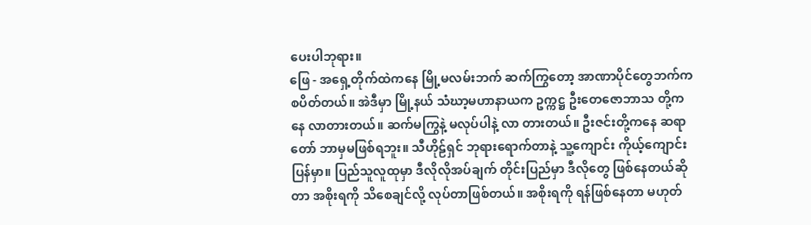ပေးပါဘုရား။
ဖြေ - အရှေ့တိုက်ထဲကနေ မြို့မလမ်းဘက် ဆက်ကြွတော့ အာဏာပိုင်တွေဘက်က စပိတ်တယ်။ အဲဒီမှာ မြို့နယ် သံဃာ့မဟာနာယက ဥက္ကဋ္ဌ ဦးတေဇောဘာသ တို့ကနေ လာတားတယ်။ ဆက်မကြွနဲ့ မလုပ်ပါနဲ့ လာ တားတယ်။ ဦးဇင်းတို့ကနေ ဆရာတော် ဘာမှမဖြစ်ရဘူး။ သီဟိုဠ်ရှင် ဘုရားရောက်တာနဲ့ သူ့ကျောင်း ကိုယ့်ကျောင်းပြန်မှာ။ ပြည်သူလူထုမှာ ဒီလိုလိုအပ်ချက် တိုင်းပြည်မှာ ဒီလိုတွေ ဖြစ်နေတယ်ဆိုတာ အစိုးရကို သိစေချင်လို့ လုပ်တာဖြစ်တယ်။ အစိုးရကို ရန်ဖြစ်နေတာ မဟုတ်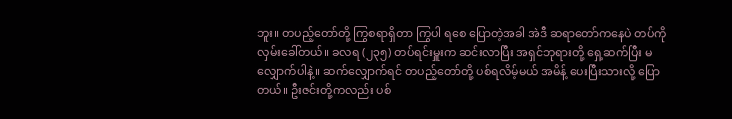ဘူး။ တပည့်တော်တို့ ကြွစရာရှိတာ ကြွပါ ရစေ ပြောတဲ့အခါ အဲဒီ ဆရာတော်ကနေပဲ တပ်ကို လှမ်းခေါ်တယ်။ ခလရ (၂၃၅) တပ်ရင်းမှူးက ဆင်းလာပြီး အရှင်ဘုရားတို့ ရှေ့ဆက်ပြီး မလျှောက်ပါနဲ့။ ဆက်လျှောက်ရင် တပည့်တော်တို့ ပစ်ရလိမ့်မယ် အမိန့် ပေးပြီးသားလို့ ပြောတယ်။ ဦးဇင်းတို့ကလည်း ပစ်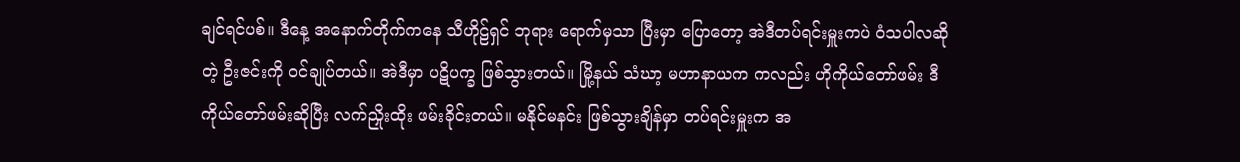ချင်ရင်ပစ်။ ဒီနေ့ အနောက်တိုက်ကနေ သီဟိုဠ်ရှင် ဘုရား ရောက်မှသာ ပြီးမှာ ပြောတော့ အဲဒီတပ်ရင်းမှူးကပဲ ဝံသပါလဆိုတဲ့ ဦးဇင်းကို ဝင်ချုပ်တယ်။ အဲဒီမှာ ပဋိပက္ခ ဖြစ်သွားတယ်။ မြို့နယ် သံဃာ့ မဟာနာယက ကလည်း ဟိုကိုယ်တော်ဖမ်း ဒီကိုယ်တော်ဖမ်းဆိုပြီး လက်ညှိုးထိုး ဖမ်းခိုင်းတယ်။ မနိုင်မနင်း ဖြစ်သွားချိန်မှာ တပ်ရင်းမှူးက အ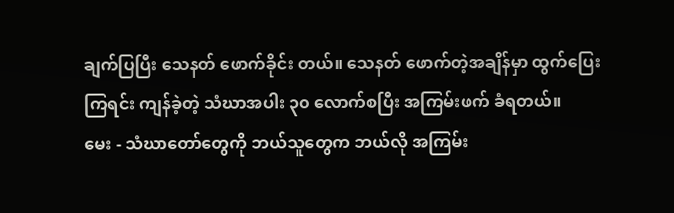ချက်ပြပြီး သေနတ် ဖောက်ခိုင်း တယ်။ သေနတ် ဖောက်တဲ့အချိန်မှာ ထွက်ပြေးကြရင်း ကျန်ခဲ့တဲ့ သံဃာအပါး ၃၀ လောက်စပြီး အကြမ်းဖက် ခံရတယ်။
မေး - သံဃာတော်တွေကို ဘယ်သူတွေက ဘယ်လို အကြမ်း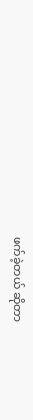ဖက်ခဲ့တယ် ဆိုတာ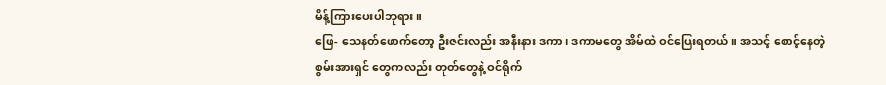မိန့်ကြားပေးပါဘုရား။
ဖြေ- သေနတ်ဖောက်တော့ ဦးဇင်းလည်း အနီးနား ဒကာ၊ ဒကာမတွေ အိမ်ထဲ ဝင်ပြေးရတယ်။ အသင့် စောင့်နေတဲ့ စွမ်းအားရှင် တွေကလည်း တုတ်တွေနဲ့ ဝင်ရိုက်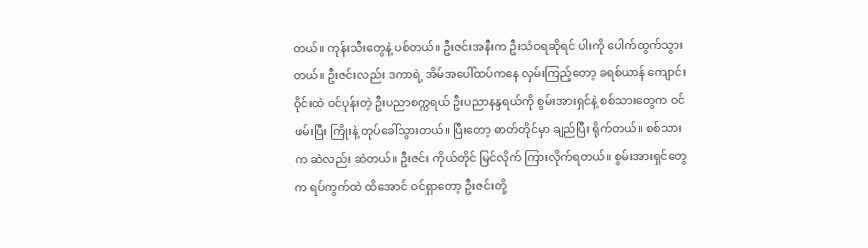တယ်။ ကုန်းသီးတွေနဲ့ ပစ်တယ်။ ဦးဇင်းအနီးက ဦးသံဝရဆိုရင် ပါးကို ပေါက်ထွက်သွားတယ်။ ဦးဇင်းလည်း ဒကာရဲ့ အိမ်အပေါ်ထပ်ကနေ လှမ်းကြည့်တော့ ခရစ်ယာန် ကျောင်းဝိုင်းထဲ ဝင်ပုန်းတဲ့ ဦးပညာစက္ကရယ် ဦးပညာနန္ဒရယ်ကို စွမ်းအားရှင်နဲ့ စစ်သားတွေက ဝင်ဖမ်းပြီး ကြိုးနဲ့ တုပ်ခေါ်သွားတယ်။ ပြီးတော့ ဓာတ်တိုင်မှာ ချည်ပြီး ရိုက်တယ်။ စစ်သားက ဆဲလည်း ဆဲတယ်။ ဦးဇင်း ကိုယ်တိုင် မြင်လိုက် ကြားလိုက်ရတယ်။ စွမ်းအားရှင်တွေက ရပ်ကွက်ထဲ ထိအောင် ဝင်ရှာတော့ ဦးဇင်းတို့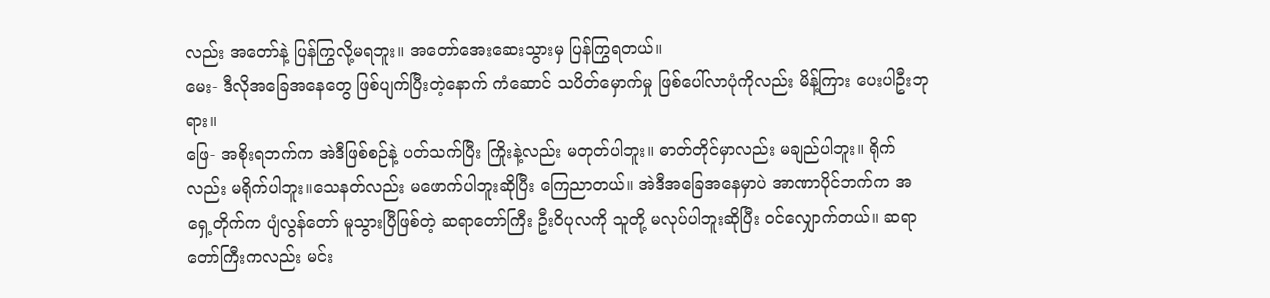လည်း အတော်နဲ့ ပြန်ကြွလို့မရဘူး။ အတော်အေးဆေးသွားမှ ပြန်ကြွရတယ်။
မေး- ဒီလိုအခြေအနေတွေ ဖြစ်ပျက်ပြီးတဲ့နောက် ကံဆောင် သပိတ်မှောက်မှု ဖြစ်ပေါ်လာပုံကိုလည်း မိန့်ကြား ပေးပါဦးဘုရား။
ဖြေ- အစိုးရဘက်က အဲဒီဖြစ်စဉ်နဲ့ ပတ်သက်ပြီး ကြိုးနဲ့လည်း မတုတ်ပါဘူး။ ဓာတ်တိုင်မှာလည်း မချည်ပါဘူး။ ရိုက်လည်း မရိုက်ပါဘူး။သေနတ်လည်း မဖောက်ပါဘူးဆိုပြီး ကြေညာတယ်။ အဲဒီအခြေအနေမှာပဲ အာဏာပိုင်ဘက်က အရှေ့တိုက်က ပျံလွန်တော် မူသွားပြီဖြစ်တဲ့ ဆရာတော်ကြီး ဦးဝိပုလကို သူတို့ မလုပ်ပါဘူးဆိုပြီး ဝင်လျှောက်တယ်။ ဆရာတော်ကြီးကလည်း မင်း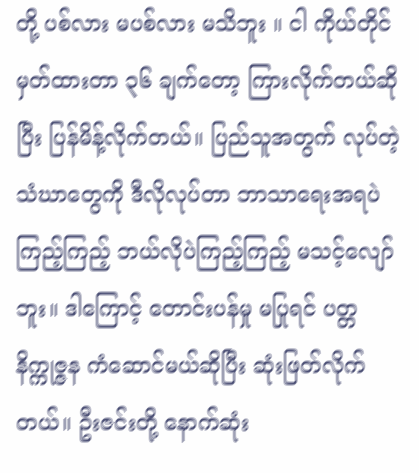တို့ ပစ်လား မပစ်လား မသိဘူး ။ ငါ ကိုယ်တိုင် မှတ်ထားတာ ၃၆ ချက်တော့ ကြားလိုက်တယ်ဆိုပြီး ပြန်မိန့်လိုက်တယ်။ ပြည်သူအတွက် လုပ်တဲ့ သံဃာတွေကို ဒီလိုလုပ်တာ ဘာသာရေးအရပဲ ကြည့်ကြည့် ဘယ်လိုပဲကြည့်ကြည့် မသင့်လျော်ဘူး။ ဒါကြောင့် တောင်းပန်မှု မပြုရင် ပတ္တ နိက္ကုဇ္ဇန ကံဆောင်မယ်ဆိုပြီး ဆုံးဖြတ်လိုက်တယ်။ ဦးဇင်းတို့ နောက်ဆုံး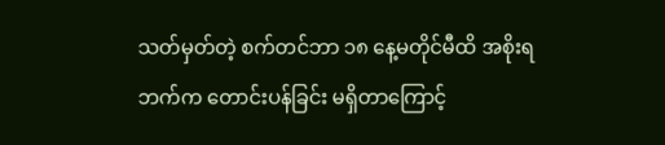သတ်မှတ်တဲ့ စက်တင်ဘာ ၁၈ နေ့မတိုင်မီထိ အစိုးရဘက်က တောင်းပန်ခြင်း မရှိတာကြောင့်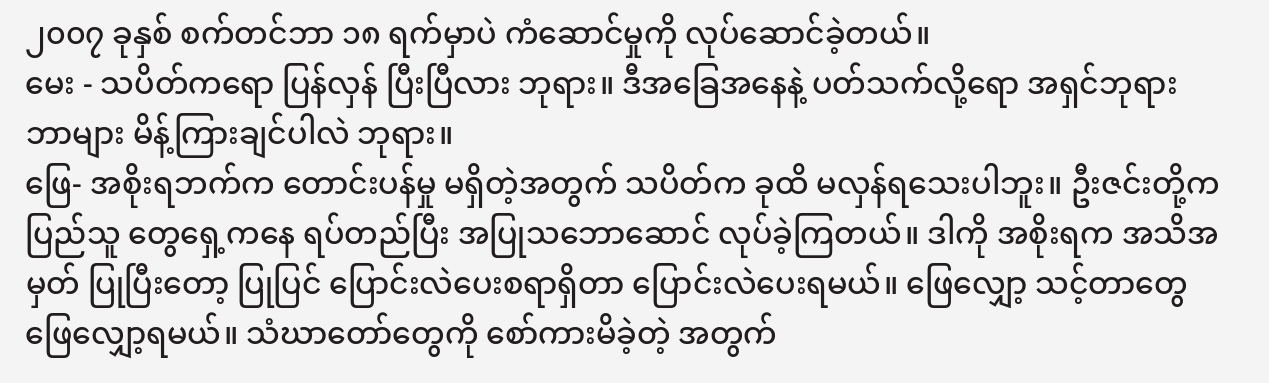၂၀၀၇ ခုနှစ် စက်တင်ဘာ ၁၈ ရက်မှာပဲ ကံဆောင်မှုကို လုပ်ဆောင်ခဲ့တယ်။
မေး - သပိတ်ကရော ပြန်လှန် ပြီးပြီလား ဘုရား။ ဒီအခြေအနေနဲ့ ပတ်သက်လို့ရော အရှင်ဘုရား ဘာများ မိန့်ကြားချင်ပါလဲ ဘုရား။
ဖြေ- အစိုးရဘက်က တောင်းပန်မှု မရှိတဲ့အတွက် သပိတ်က ခုထိ မလှန်ရသေးပါဘူး။ ဦးဇင်းတို့က ပြည်သူ တွေရှေ့ကနေ ရပ်တည်ပြီး အပြုသဘောဆောင် လုပ်ခဲ့ကြတယ်။ ဒါကို အစိုးရက အသိအမှတ် ပြုပြီးတော့ ပြုပြင် ပြောင်းလဲပေးစရာရှိတာ ပြောင်းလဲပေးရမယ်။ ဖြေလျှော့ သင့်တာတွေ ဖြေလျှော့ရမယ်။ သံဃာတော်တွေကို စော်ကားမိခဲ့တဲ့ အတွက်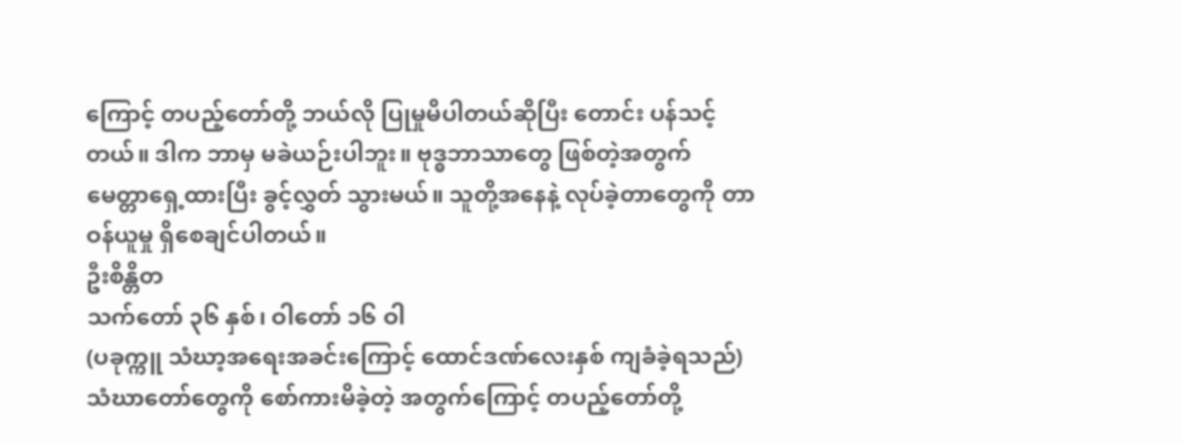ကြောင့် တပည့်တော်တို့ ဘယ်လို ပြုမှုမိပါတယ်ဆိုပြီး တောင်း ပန်သင့်တယ်။ ဒါက ဘာမှ မခဲယဉ်းပါဘူး။ ဗုဒ္ဓဘာသာတွေ ဖြစ်တဲ့အတွက် မေတ္တာရှေ့ထားပြီး ခွင့်လွှတ် သွားမယ်။ သူတို့အနေနဲ့ လုပ်ခဲ့တာတွေကို တာဝန်ယူမှု ရှိစေချင်ပါတယ်။
ဦးစိန္တိတ
သက်တော် ၃၆ နှစ်၊ ဝါတော် ၁၆ ဝါ
(ပခုက္ကူ သံဃာ့အရေးအခင်းကြောင့် ထောင်ဒဏ်လေးနှစ် ကျခံခဲ့ရသည်)
သံဃာတော်တွေကို စော်ကားမိခဲ့တဲ့ အတွက်ကြောင့် တပည့်တော်တို့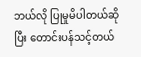ဘယ်လို ပြုမှုမိပါတယ်ဆိုပြီး တောင်းပန်သင့်တယ်